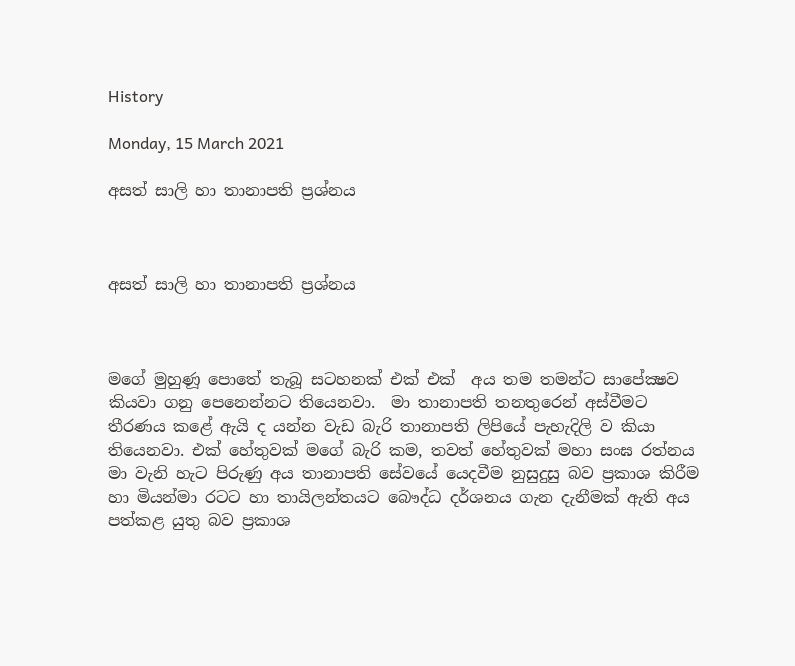History

Monday, 15 March 2021

අසත් සාලි හා තානාපති ප්‍රශ්නය



අසත් සාලි හා තානාපති ප්‍රශ්නය



මගේ මුහුණූ පොතේ තැබූ සටහනක් එක් එක්  අය තම තමන්ට සාපේක්‍ෂව කියවා ගනු පෙනෙන්නට තියෙනවා.  මා තානාපති තනතුරෙන් අස්වීමට තීරණය කළේ ඇයි ද යන්න වැඩ බැරි තානාපති ලිපියේ පැහැදිලි ව කියා තියෙනවා. එක් හේතුවක් මගේ බැරි කම, තවත් හේතුවක් මහා සංඝ රත්නය මා වැනි හැට පිරුණු අය තානාපති සේවයේ යෙදවීම නුසුදුසු බව ප්‍රකාශ කිරීම හා මියන්මා රටට හා තායිලන්තයට බෞද්ධ දර්ශනය ගැන දැනීමක් ඇති අය පත්කළ යුතු බව ප්‍රකාශ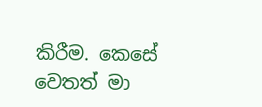කිරීම. කෙසේ වෙතත් මා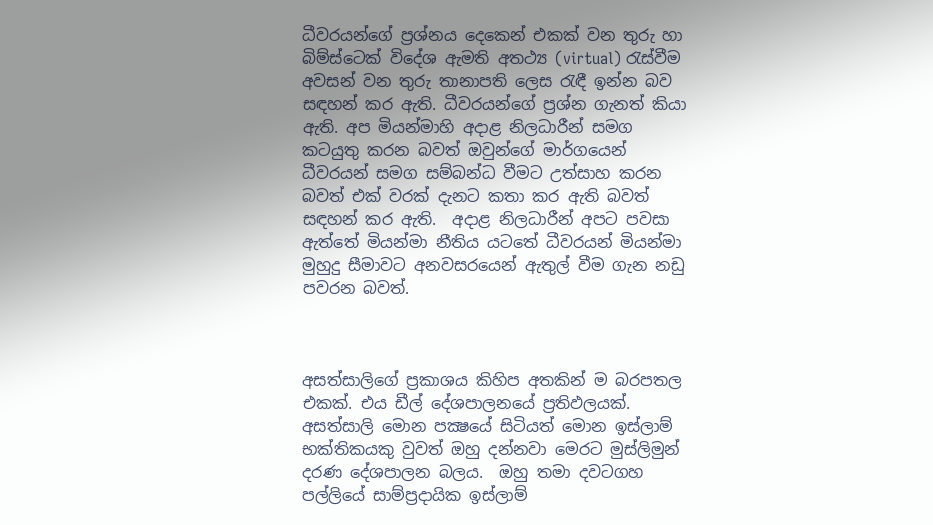ධීවරයන්ගේ ප්‍රශ්නය දෙකෙන් එකක් වන තුරු හා බිම්ස්ටෙක් විදේශ ඇමති අතථ්‍ය (virtual) රැස්වීම අවසන් වන තුරු තානාපති ලෙස රැඳී ඉන්න බව සඳහන් කර ඇති. ධීවරයන්ගේ ප්‍රශ්න ගැනත් කියා ඇති. අප මියන්මාහි අදාළ නිලධාරීන් සමග කටයුතු කරන බවත් ඔවුන්ගේ මාර්ගයෙන් ධීවරයන් සමග සම්බන්ධ වීමට උත්සාහ කරන බවත් එක් වරක් දැනට කතා කර ඇති බවත් සඳහන් කර ඇති.  අදාළ නිලධාරීන් අපට පවසා ඇත්තේ මියන්මා නීතිය යටතේ ධීවරයන් මියන්මා මුහුදු සීමාවට අනවසරයෙන් ඇතුල් වීම ගැන නඩු පවරන බවත්.



අසත්සාලිගේ ප්‍රකාශය කිහිප අතකින් ම බරපතල එකක්. එය ඩීල් දේශපාලනයේ ප්‍රතිඵලයක්. අසත්සාලි මොන පක්‍ෂයේ සිටියත් මොන ඉස්ලාම් භක්තිකයකු වුවත් ඔහු දන්නවා මෙරට මුස්ලිමුන් දරණ දේශපාලන බලය.  ඔහු තමා දවටගහ පල්ලියේ සාම්ප්‍රදායික ඉස්ලාම්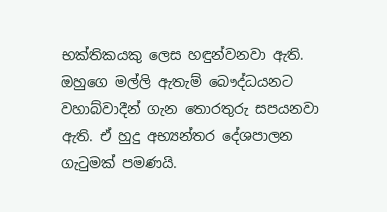භක්තිකයකු ලෙස හඳුන්වනවා ඇති. ඔහුගෙ මල්ලි ඇතැම් බෞද්ධයනට වහාබ්වාදීන් ගැන තොරතුරු සපයනවා ඇති. ඒ හුදු අභ්‍යන්තර දේශපාලන ගැටුමක් පමණයි.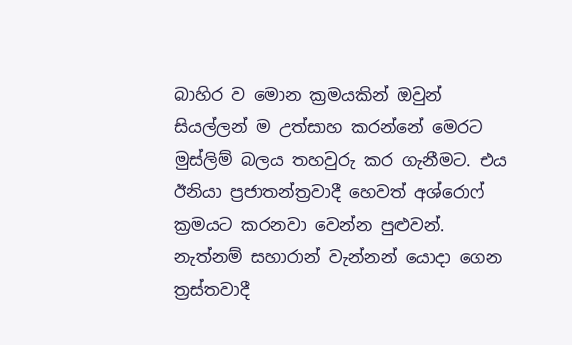බාහිර ව මොන ක්‍රමයකින් ඔවුන් සියල්ලන් ම උත්සාහ කරන්නේ මෙරට මුස්ලිම් බලය තහවුරු කර ගැනීමට. එය ඊනියා ප්‍රජාතන්ත්‍රවාදී හෙවත් අශ්රොෆ් ක්‍රමයට කරනවා වෙන්න පුළුවන්. නැත්නම් සහාරාන් වැන්නන් යොදා ගෙන ත්‍රස්තවාදී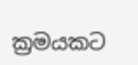ක්‍රමයකට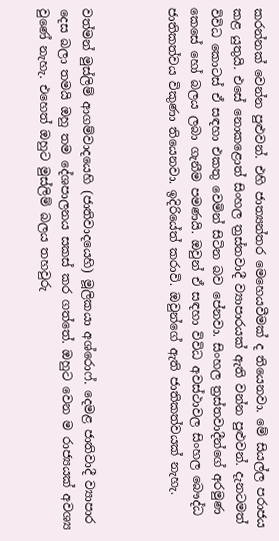කරන්නක් වෙන්න පුළුවන්. එහි ජාත්‍යන්තර මෙහෙයවීමක් ද තියෙනවා. මේ සියල්ල පරාජය කළ යුතුයි. එසේ නොකළොත් සිංහල ත්‍රස්තවාදී ව්‍යාපාරයක් ඇති වන්න පුළුවන්. දැනටමත් විවිධ කොටස් ඒ සඳහා එකතු වෙමින් සිටින බව පේනවා. සිංහල ත්‍රස්තවාදීන්ගේ අරමුණ කෙසේ හෝ බලය ලබා ගැනීම පමණයි. ඔවුන් ඒ සඳහා විවිධ අවස්ථාවල සිංහල බෞද්ධ ජාතිකත්වය විකුණා තියෙනවා. ඉදිරියේත් කරාවි. ඔවුන්ගේ ඇති ජාතිකත්වයක් නැහැ.



වත්මන් මුස්ලිම් ආගම්වාදයෙහි (ජාතිවාදයෙහි) මූලිකයා අශ්රොෆ්. දෙමළ ජාතිවාදී ව්‍යාපාර දෙස බලා තමයි ඔහු තම දේශපාලනය සකස් කර ගත්තේ. ඔහුට වෙන ම රාජ්‍යයක් අවශ්‍ය වුණේ නැහැ. එහෙත් ඔහුට මුස්ලිම් බලය තහවුරු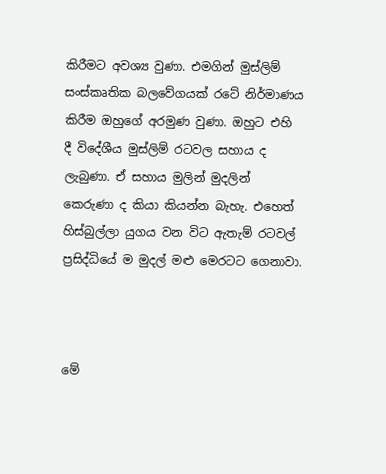කිරීමට අවශ්‍ය වුණා. එමගින් මුස්ලිම් සංස්කෘතික බලවේගයක් රටේ නිර්මාණය කිරීම ඔහුගේ අරමුණ වුණා. ඔහුට එහි දී විදේශීය මුස්ලිම් රටවල සහාය ද ලැබුණා. ඒ සහාය මුලින් මුදලින් කෙරුණා ද කියා කියන්න බැහැ. එහෙත් හිස්බුල්ලා යුගය වන විට ඇතැම් රටවල් ප්‍රසිද්ධියේ ම මුදල් මළු මෙරටට ගෙනාවා.



මේ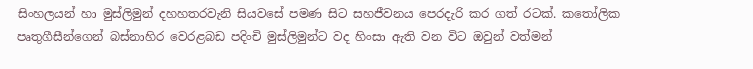සිංහලයන් හා මුස්ලිමුන් දහහතරවැනි සියවසේ පමණ සිට සහජීවනය පෙරදැරි කර ගත් රටක්. කතෝලික පෘතුගීසීන්ගෙන් බස්නාහිර වෙරළබඩ පදිංචි මුස්ලිමුන්ට වද හිංසා ඇති වන විට ඔවුන් වත්මන්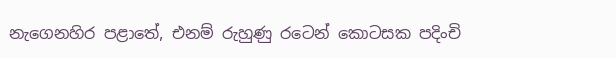නැගෙනහිර පළාතේ, එනම් රුහුණු රටෙන් කොටසක පදිංචි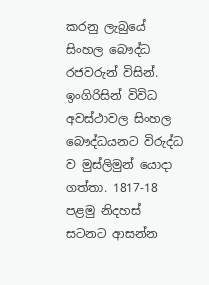කරනු ලැබුයේ සිංහල බෞද්ධ රජවරුන් විසින්. ඉංගිරිසින් විවිධ අවස්ථාවල සිංහල බෞද්ධයනට විරුද්ධ ව මුස්ලිමුන් යොදා ගත්තා. 1817-18 පළමු නිදහස් සටනට ආසන්න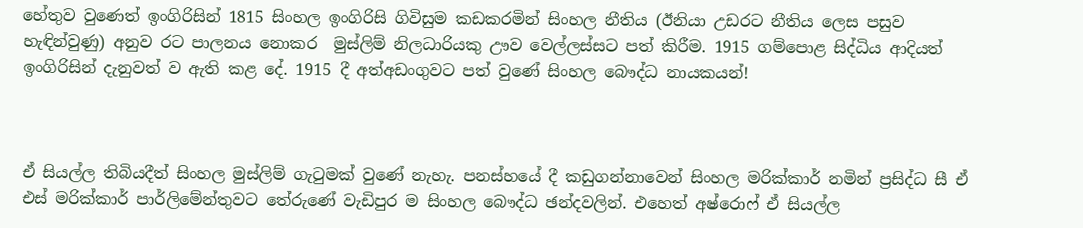හේතුව වුණෙත් ඉංගිරිසින් 1815 සිංහල ඉංගිරිසි ගිවිසුම කඩකරමින් සිංහල නීතිය (ඊනියා උඩරට නීතිය ලෙස පසුව හැඳින්වුණු) අනුව රට පාලනය නොකර  මුස්ලිම් නිලධාරියකු ඌව වෙල්ලස්සට පත් කිරීම. 1915 ගම්පොළ සිද්ධිය ආදියත් ඉංගිරිසින් දැනුවත් ව ඇති කළ දේ. 1915 දී අත්අඩංගුවට පත් වුණේ සිංහල බෞද්ධ නායකයන්!



ඒ සියල්ල තිබියදීත් සිංහල මුස්ලිම් ගැටුමක් වුණේ නැහැ. පනස්හයේ දී කඩුගන්නාවෙන් සිංහල මරික්කාර් නමින් ප්‍රසිද්ධ සී ඒ එස් මරික්කාර් පාර්ලිමේන්තුවට තේරුණේ වැඩිපුර ම සිංහල බෞද්ධ ඡන්දවලින්. එහෙත් අෂ්රොෆ් ඒ සියල්ල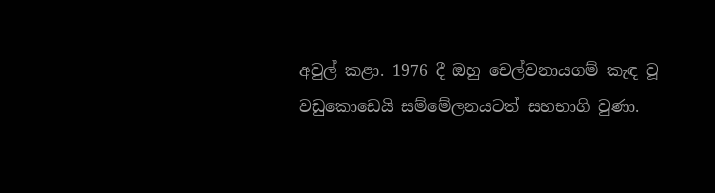අවුල් කළා. 1976 දී ඔහු චෙල්වනායගම් කැඳ වූ වඩුකොඩෙයි සම්මේලනයටත් සහභාගි වුණා.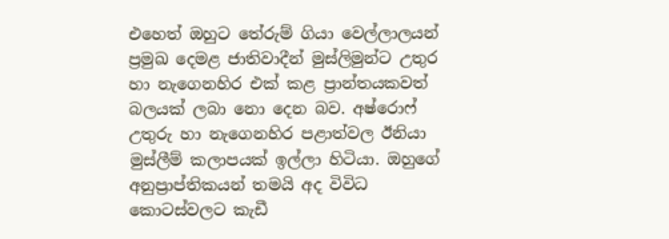එහෙත් ඔහුට තේරුම් ගියා වෙල්ලාලයන් ප්‍රමුඛ දෙමළ ජාතිවාදීන් මුස්ලිමුන්ට උතුර හා නැගෙනහිර එක් කළ ප්‍රාන්තයකවත් බලයක් ලබා නො දෙන බව. අෂ්රොෆ් උතුරු හා නැගෙනහිර පළාත්වල ඊනියා මුස්ලීම් කලාපයක් ඉල්ලා හිටියා. ඔහුගේ අනුප්‍රාප්තිකයන් තමයි අද විවිධ කොටස්වලට කැඩී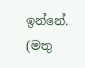ඉන්නේ.  (මතු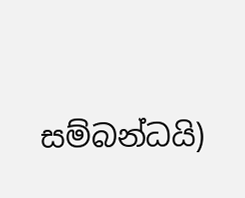සම්බන්ධයි)